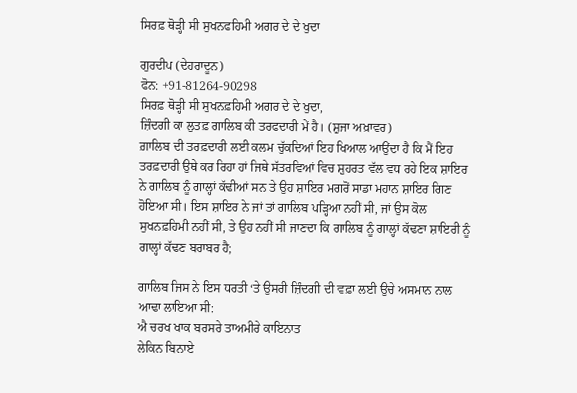ਸਿਰਫ਼ ਥੋੜ੍ਹੀ ਸੀ ਸੁਖਨਫਹਿਮੀ ਅਗਰ ਦੇ ਦੇ ਖੁਦਾ

ਗੁਰਦੀਪ (ਦੇਹਰਾਦੂਨ)
ਫੋਨ: +91-81264-90298
ਸਿਰਫ਼ ਥੋੜ੍ਹੀ ਸੀ ਸੁਖਨਫ਼ਹਿਮੀ ਅਗਰ ਦੇ ਦੇ ਖੁਦਾ,
ਜ਼ਿੰਦਗੀ ਕਾ ਲੁਤਫ਼ ਗਾਲਿਬ ਕੀ ਤਰਫਦਾਰੀ ਮੇਂ ਹੈ। (ਸ਼ੁਜਾ ਅਖ਼ਾਵਰ)
ਗ਼ਾਲਿਬ ਦੀ ਤਰਫ਼ਦਾਰੀ ਲਈ ਕਲਮ ਚੁੱਕਦਿਆਂ ਇਹ ਖਿਆਲ ਆਉਂਦਾ ਹੈ ਕਿ ਮੈਂ ਇਹ ਤਰਫ਼ਦਾਰੀ ਉਥੇ ਕਰ ਰਿਹਾ ਹਾਂ ਜਿਥੇ ਸੱਤਰਵਿਆਂ ਵਿਚ ਸ਼ੁਹਰਤ ਵੱਲ ਵਧ ਰਹੇ ਇਕ ਸ਼ਾਇਰ ਨੇ ਗਾਲਿਬ ਨੂੰ ਗਾਲ੍ਹਾਂ ਕੱਢੀਆਂ ਸਨ ਤੇ ਉਹ ਸ਼ਾਇਰ ਮਗਰੋਂ ਸਾਡਾ ਮਹਾਨ ਸ਼ਾਇਰ ਗਿਣ ਹੋਇਆ ਸੀ। ਇਸ ਸ਼ਾਇਰ ਨੇ ਜਾਂ ਤਾਂ ਗਾਲਿਬ ਪੜ੍ਹਿਆ ਨਹੀਂ ਸੀ, ਜਾਂ ਉਸ ਕੋਲ ਸੁਖਨਫ਼ਹਿਮੀ ਨਹੀਂ ਸੀ, ਤੇ ਉਹ ਨਹੀਂ ਸੀ ਜਾਣਦਾ ਕਿ ਗਾਲਿਬ ਨੂੰ ਗਾਲ੍ਹਾਂ ਕੱਢਣਾ ਸ਼ਾਇਰੀ ਨੂੰ ਗਾਲ੍ਹਾਂ ਕੱਢਣ ਬਰਾਬਰ ਹੈ;

ਗਾਲਿਬ ਜਿਸ ਨੇ ਇਸ ਧਰਤੀ ‘ਤੇ ਉਸਰੀ ਜ਼ਿੰਦਗੀ ਦੀ ਵਫ਼ਾ ਲਈ ਉਚੇ ਅਸਮਾਨ ਨਾਲ ਆਢਾ ਲਾਇਆ ਸੀ:
ਐ ਚਰਖ ਖਾਕ ਬਰਸਰੇ ਤਾਅਮੀਰੇ ਕਾਇਨਾਤ
ਲੇਕਿਨ ਬਿਨਾਏ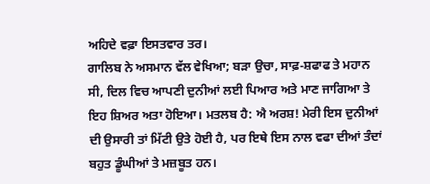ਅਹਿਦੇ ਵਫ਼ਾ ਇਸਤਵਾਰ ਤਰ।
ਗਾਲਿਬ ਨੇ ਅਸਮਾਨ ਵੱਲ ਵੇਖਿਆ; ਬੜਾ ਉਚਾ, ਸਾਫ਼-ਸ਼ਫਾਫ ਤੇ ਮਹਾਨ ਸੀ, ਦਿਲ ਵਿਚ ਆਪਣੀ ਦੁਨੀਆਂ ਲਈ ਪਿਆਰ ਅਤੇ ਮਾਣ ਜਾਗਿਆ ਤੇ ਇਹ ਸ਼ਿਅਰ ਅਤਾ ਹੋਇਆ। ਮਤਲਬ ਹੈ: ਐ ਅਰਸ਼! ਮੇਰੀ ਇਸ ਦੁਨੀਆਂ ਦੀ ਉਸਾਰੀ ਤਾਂ ਮਿੱਟੀ ਉਤੇ ਹੋਈ ਹੈ, ਪਰ ਇਥੇ ਇਸ ਨਾਲ ਵਫਾ ਦੀਆਂ ਤੰਦਾਂ ਬਹੁਤ ਡੂੰਘੀਆਂ ਤੇ ਮਜ਼ਬੂਤ ਹਨ।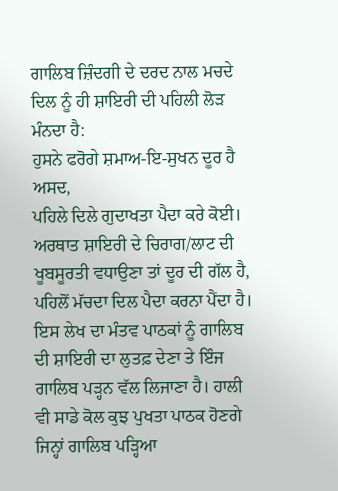ਗਾਲਿਬ ਜ਼ਿੰਦਗੀ ਦੇ ਦਰਦ ਨਾਲ ਮਚਦੇ ਦਿਲ ਨੂੰ ਹੀ ਸ਼ਾਇਰੀ ਦੀ ਪਹਿਲੀ ਲੋੜ ਮੰਨਦਾ ਹੈ:
ਹੁਸਨੇ ਫਰੋਗੇ ਸ਼ਮਾਅ-ਇ-ਸੁਖਨ ਦੂਰ ਹੈ ਅਸਦ,
ਪਹਿਲੇ ਦਿਲੇ ਗੁਦਾਖਤਾ ਪੈਦਾ ਕਰੇ ਕੋਈ।
ਅਰਥਾਤ ਸ਼ਾਇਰੀ ਦੇ ਚਿਰਾਗ/ਲਾਟ ਦੀ ਖੂਬਸੂਰਤੀ ਵਧਾਉਣਾ ਤਾਂ ਦੂਰ ਦੀ ਗੱਲ ਹੈ, ਪਹਿਲੋਂ ਮੱਚਦਾ ਦਿਲ ਪੈਦਾ ਕਰਨਾ ਪੈਂਦਾ ਹੈ।
ਇਸ ਲੇਖ ਦਾ ਮੰਤਵ ਪਾਠਕਾਂ ਨੂੰ ਗਾਲਿਬ ਦੀ ਸ਼ਾਇਰੀ ਦਾ ਲੁਤਫ਼ ਦੇਣਾ ਤੇ ਇੰਜ ਗਾਲਿਬ ਪੜ੍ਹਨ ਵੱਲ ਲਿਜਾਣਾ ਹੈ। ਹਾਲੀ ਵੀ ਸਾਡੇ ਕੋਲ ਕੁਝ ਪੁਖਤਾ ਪਾਠਕ ਹੋਣਗੇ ਜਿਨ੍ਹਾਂ ਗਾਲਿਬ ਪੜ੍ਹਿਆ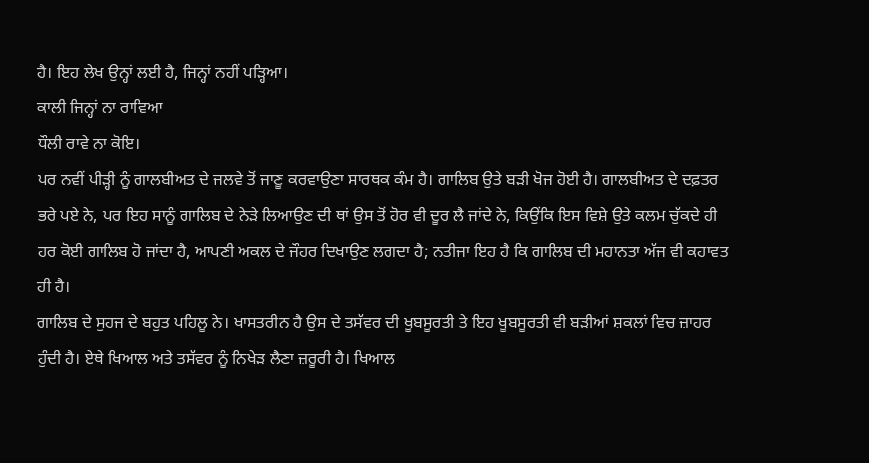ਹੈ। ਇਹ ਲੇਖ ਉਨ੍ਹਾਂ ਲਈ ਹੈ, ਜਿਨ੍ਹਾਂ ਨਹੀਂ ਪੜ੍ਹਿਆ।
ਕਾਲੀ ਜਿਨ੍ਹਾਂ ਨਾ ਰਾਵਿਆ
ਧੌਲੀ ਰਾਵੇ ਨਾ ਕੋਇ।
ਪਰ ਨਵੀਂ ਪੀੜ੍ਹੀ ਨੂੰ ਗਾਲਬੀਅਤ ਦੇ ਜਲਵੇ ਤੋਂ ਜਾਣੂ ਕਰਵਾਉਣਾ ਸਾਰਥਕ ਕੰਮ ਹੈ। ਗਾਲਿਬ ਉਤੇ ਬੜੀ ਖੋਜ ਹੋਈ ਹੈ। ਗਾਲਬੀਅਤ ਦੇ ਦਫ਼ਤਰ ਭਰੇ ਪਏ ਨੇ, ਪਰ ਇਹ ਸਾਨੂੰ ਗਾਲਿਬ ਦੇ ਨੇੜੇ ਲਿਆਉਣ ਦੀ ਥਾਂ ਉਸ ਤੋਂ ਹੋਰ ਵੀ ਦੂਰ ਲੈ ਜਾਂਦੇ ਨੇ, ਕਿਉਂਕਿ ਇਸ ਵਿਸ਼ੇ ਉਤੇ ਕਲਮ ਚੁੱਕਦੇ ਹੀ ਹਰ ਕੋਈ ਗਾਲਿਬ ਹੋ ਜਾਂਦਾ ਹੈ, ਆਪਣੀ ਅਕਲ ਦੇ ਜੌਹਰ ਦਿਖਾਉਣ ਲਗਦਾ ਹੈ; ਨਤੀਜਾ ਇਹ ਹੈ ਕਿ ਗਾਲਿਬ ਦੀ ਮਹਾਨਤਾ ਅੱਜ ਵੀ ਕਹਾਵਤ ਹੀ ਹੈ।
ਗਾਲਿਬ ਦੇ ਸੁਹਜ ਦੇ ਬਹੁਤ ਪਹਿਲੂ ਨੇ। ਖਾਸਤਰੀਨ ਹੈ ਉਸ ਦੇ ਤਸੱਵਰ ਦੀ ਖੂਬਸੂਰਤੀ ਤੇ ਇਹ ਖੂਬਸੂਰਤੀ ਵੀ ਬੜੀਆਂ ਸ਼ਕਲਾਂ ਵਿਚ ਜ਼ਾਹਰ ਹੁੰਦੀ ਹੈ। ਏਥੇ ਖਿਆਲ ਅਤੇ ਤਸੱਵਰ ਨੂੰ ਨਿਖੇੜ ਲੈਣਾ ਜ਼ਰੂਰੀ ਹੈ। ਖਿਆਲ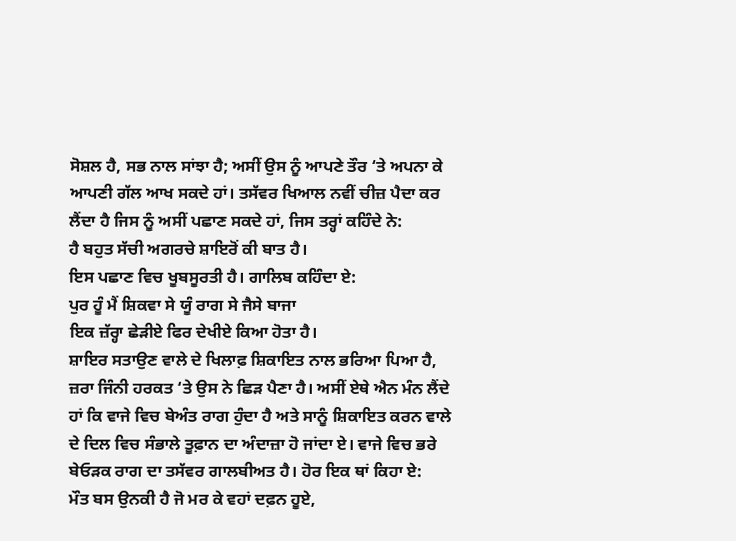ਸੋਸ਼ਲ ਹੈ, ਸਭ ਨਾਲ ਸਾਂਝਾ ਹੈ; ਅਸੀਂ ਉਸ ਨੂੰ ਆਪਣੇ ਤੌਰ ‘ਤੇ ਅਪਨਾ ਕੇ ਆਪਣੀ ਗੱਲ ਆਖ ਸਕਦੇ ਹਾਂ। ਤਸੱਵਰ ਖਿਆਲ ਨਵੀਂ ਚੀਜ਼ ਪੈਦਾ ਕਰ ਲੈਂਦਾ ਹੈ ਜਿਸ ਨੂੰ ਅਸੀਂ ਪਛਾਣ ਸਕਦੇ ਹਾਂ, ਜਿਸ ਤਰ੍ਹਾਂ ਕਹਿੰਦੇ ਨੇ:
ਹੈ ਬਹੁਤ ਸੱਚੀ ਅਗਰਚੇ ਸ਼ਾਇਰੋਂ ਕੀ ਬਾਤ ਹੈ।
ਇਸ ਪਛਾਣ ਵਿਚ ਖੂਬਸੂਰਤੀ ਹੈ। ਗਾਲਿਬ ਕਹਿੰਦਾ ਏ:
ਪੁਰ ਹੂੰ ਮੈਂ ਸ਼ਿਕਵਾ ਸੇ ਯੂੰ ਰਾਗ ਸੇ ਜੈਸੇ ਬਾਜਾ
ਇਕ ਜ਼ੱਰ੍ਹਾ ਛੇੜੀਏ ਫਿਰ ਦੇਖੀਏ ਕਿਆ ਹੋਤਾ ਹੈ।
ਸ਼ਾਇਰ ਸਤਾਉਣ ਵਾਲੇ ਦੇ ਖਿਲਾਫ਼ ਸ਼ਿਕਾਇਤ ਨਾਲ ਭਰਿਆ ਪਿਆ ਹੈ, ਜ਼ਰਾ ਜਿੰਨੀ ਹਰਕਤ ‘ਤੇ ਉਸ ਨੇ ਛਿੜ ਪੈਣਾ ਹੈ। ਅਸੀਂ ਏਥੇ ਐਨ ਮੰਨ ਲੈਂਦੇ ਹਾਂ ਕਿ ਵਾਜੇ ਵਿਚ ਬੇਅੰਤ ਰਾਗ ਹੁੰਦਾ ਹੈ ਅਤੇ ਸਾਨੂੰ ਸ਼ਿਕਾਇਤ ਕਰਨ ਵਾਲੇ ਦੇ ਦਿਲ ਵਿਚ ਸੰਭਾਲੇ ਤੂਫ਼ਾਨ ਦਾ ਅੰਦਾਜ਼ਾ ਹੋ ਜਾਂਦਾ ਏ। ਵਾਜੇ ਵਿਚ ਭਰੇ ਬੇਓੜਕ ਰਾਗ ਦਾ ਤਸੱਵਰ ਗਾਲਬੀਅਤ ਹੈ। ਹੋਰ ਇਕ ਥਾਂ ਕਿਹਾ ਏ:
ਮੌਤ ਬਸ ਉਨਕੀ ਹੈ ਜੋ ਮਰ ਕੇ ਵਹਾਂ ਦਫ਼ਨ ਹੂਏ,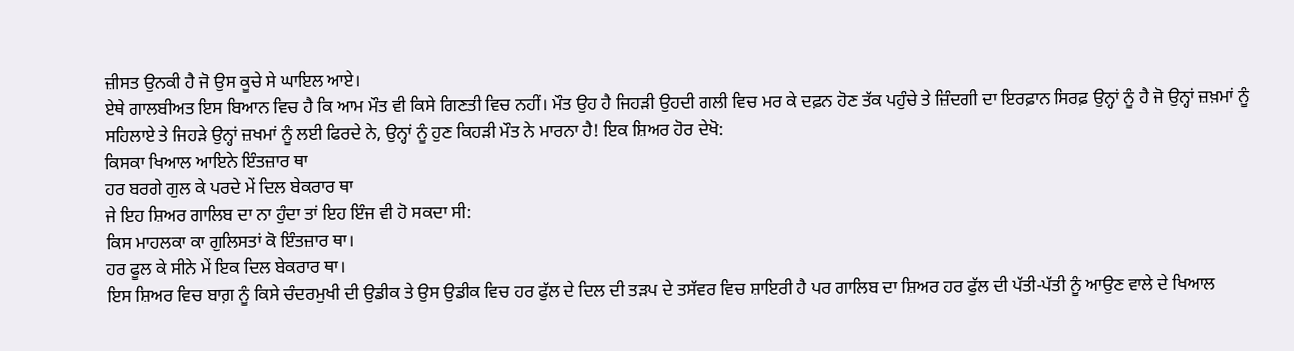ਜ਼ੀਸਤ ਉਨਕੀ ਹੈ ਜੋ ਉਸ ਕੂਚੇ ਸੇ ਘਾਇਲ ਆਏ।
ਏਥੇ ਗਾਲਬੀਅਤ ਇਸ ਬਿਆਨ ਵਿਚ ਹੈ ਕਿ ਆਮ ਮੌਤ ਵੀ ਕਿਸੇ ਗਿਣਤੀ ਵਿਚ ਨਹੀਂ। ਮੌਤ ਉਹ ਹੈ ਜਿਹੜੀ ਉਹਦੀ ਗਲੀ ਵਿਚ ਮਰ ਕੇ ਦਫ਼ਨ ਹੋਣ ਤੱਕ ਪਹੁੰਚੇ ਤੇ ਜ਼ਿੰਦਗੀ ਦਾ ਇਰਫ਼ਾਨ ਸਿਰਫ਼ ਉਨ੍ਹਾਂ ਨੂੰ ਹੈ ਜੋ ਉਨ੍ਹਾਂ ਜ਼ਖ਼ਮਾਂ ਨੂੰ ਸਹਿਲਾਏ ਤੇ ਜਿਹੜੇ ਉਨ੍ਹਾਂ ਜ਼ਖਮਾਂ ਨੂੰ ਲਈ ਫਿਰਦੇ ਨੇ, ਉਨ੍ਹਾਂ ਨੂੰ ਹੁਣ ਕਿਹੜੀ ਮੌਤ ਨੇ ਮਾਰਨਾ ਹੈ! ਇਕ ਸ਼ਿਅਰ ਹੋਰ ਦੇਖੋ:
ਕਿਸਕਾ ਖਿਆਲ ਆਇਨੇ ਇੰਤਜ਼ਾਰ ਥਾ
ਹਰ ਬਰਗੇ ਗੁਲ ਕੇ ਪਰਦੇ ਮੇਂ ਦਿਲ ਬੇਕਰਾਰ ਥਾ
ਜੇ ਇਹ ਸ਼ਿਅਰ ਗਾਲਿਬ ਦਾ ਨਾ ਹੁੰਦਾ ਤਾਂ ਇਹ ਇੰਜ ਵੀ ਹੋ ਸਕਦਾ ਸੀ:
ਕਿਸ ਮਾਹਲਕਾ ਕਾ ਗੁਲਿਸਤਾਂ ਕੋ ਇੰਤਜ਼ਾਰ ਥਾ।
ਹਰ ਫੂਲ ਕੇ ਸੀਨੇ ਮੇਂ ਇਕ ਦਿਲ ਬੇਕਰਾਰ ਥਾ।
ਇਸ ਸ਼ਿਅਰ ਵਿਚ ਬਾਗ਼ ਨੂੰ ਕਿਸੇ ਚੰਦਰਮੁਖੀ ਦੀ ਉਡੀਕ ਤੇ ਉਸ ਉਡੀਕ ਵਿਚ ਹਰ ਫੁੱਲ ਦੇ ਦਿਲ ਦੀ ਤੜਪ ਦੇ ਤਸੱਵਰ ਵਿਚ ਸ਼ਾਇਰੀ ਹੈ ਪਰ ਗਾਲਿਬ ਦਾ ਸ਼ਿਅਰ ਹਰ ਫੁੱਲ ਦੀ ਪੱਤੀ-ਪੱਤੀ ਨੂੰ ਆਉਣ ਵਾਲੇ ਦੇ ਖਿਆਲ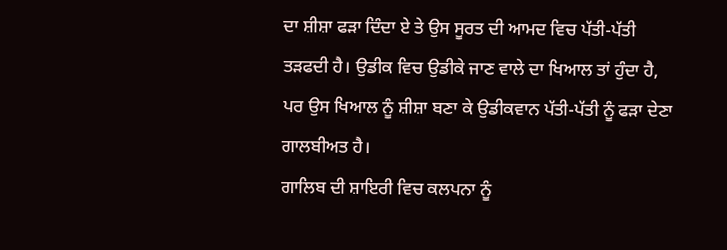ਦਾ ਸ਼ੀਸ਼ਾ ਫੜਾ ਦਿੰਦਾ ਏ ਤੇ ਉਸ ਸੂਰਤ ਦੀ ਆਮਦ ਵਿਚ ਪੱਤੀ-ਪੱਤੀ ਤੜਫਦੀ ਹੈ। ਉਡੀਕ ਵਿਚ ਉਡੀਕੇ ਜਾਣ ਵਾਲੇ ਦਾ ਖਿਆਲ ਤਾਂ ਹੁੰਦਾ ਹੈ, ਪਰ ਉਸ ਖਿਆਲ ਨੂੰ ਸ਼ੀਸ਼ਾ ਬਣਾ ਕੇ ਉਡੀਕਵਾਨ ਪੱਤੀ-ਪੱਤੀ ਨੂੰ ਫੜਾ ਦੇਣਾ ਗਾਲਬੀਅਤ ਹੈ।
ਗਾਲਿਬ ਦੀ ਸ਼ਾਇਰੀ ਵਿਚ ਕਲਪਨਾ ਨੂੰ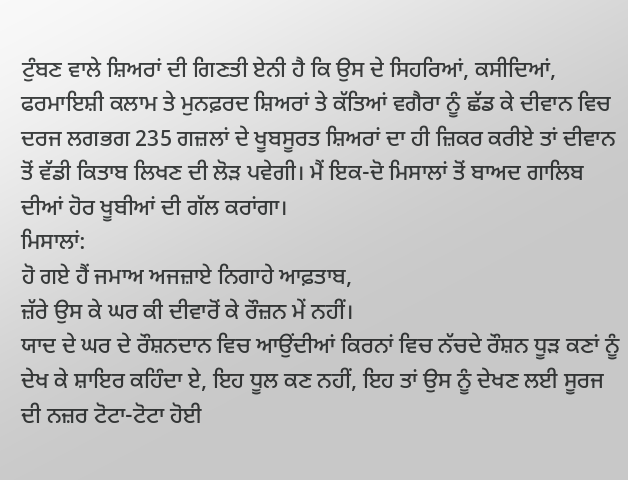ਟੁੰਬਣ ਵਾਲੇ ਸ਼ਿਅਰਾਂ ਦੀ ਗਿਣਤੀ ਏਨੀ ਹੈ ਕਿ ਉਸ ਦੇ ਸਿਹਰਿਆਂ, ਕਸੀਦਿਆਂ, ਫਰਮਾਇਸ਼ੀ ਕਲਾਮ ਤੇ ਮੁਨਫ਼ਰਦ ਸ਼ਿਅਰਾਂ ਤੇ ਕੱਤਿਆਂ ਵਗੈਰਾ ਨੂੰ ਛੱਡ ਕੇ ਦੀਵਾਨ ਵਿਚ ਦਰਜ ਲਗਭਗ 235 ਗਜ਼ਲਾਂ ਦੇ ਖੂਬਸੂਰਤ ਸ਼ਿਅਰਾਂ ਦਾ ਹੀ ਜ਼ਿਕਰ ਕਰੀਏ ਤਾਂ ਦੀਵਾਨ ਤੋਂ ਵੱਡੀ ਕਿਤਾਬ ਲਿਖਣ ਦੀ ਲੋੜ ਪਵੇਗੀ। ਮੈਂ ਇਕ-ਦੋ ਮਿਸਾਲਾਂ ਤੋਂ ਬਾਅਦ ਗਾਲਿਬ ਦੀਆਂ ਹੋਰ ਖੂਬੀਆਂ ਦੀ ਗੱਲ ਕਰਾਂਗਾ।
ਮਿਸਾਲਾਂ:
ਹੋ ਗਏ ਹੈਂ ਜਮਾਅ ਅਜਜ਼ਾਏ ਨਿਗਾਹੇ ਆਫ਼ਤਾਬ,
ਜ਼ੱਰੇ ਉਸ ਕੇ ਘਰ ਕੀ ਦੀਵਾਰੋਂ ਕੇ ਰੌਜ਼ਨ ਮੇਂ ਨਹੀਂ।
ਯਾਦ ਦੇ ਘਰ ਦੇ ਰੌਸ਼ਨਦਾਨ ਵਿਚ ਆਉਂਦੀਆਂ ਕਿਰਨਾਂ ਵਿਚ ਨੱਚਦੇ ਰੌਸ਼ਨ ਧੂੜ ਕਣਾਂ ਨੂੰ ਦੇਖ ਕੇ ਸ਼ਾਇਰ ਕਹਿੰਦਾ ਏ, ਇਹ ਧੂਲ ਕਣ ਨਹੀਂ, ਇਹ ਤਾਂ ਉਸ ਨੂੰ ਦੇਖਣ ਲਈ ਸੂਰਜ ਦੀ ਨਜ਼ਰ ਟੋਟਾ-ਟੋਟਾ ਹੋਈ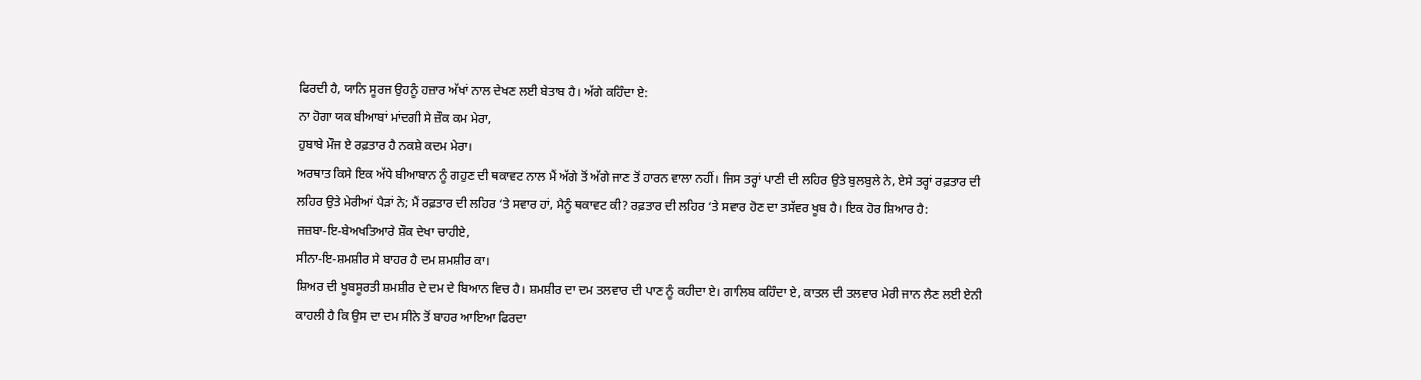ਫਿਰਦੀ ਹੈ, ਯਾਨਿ ਸੂਰਜ ਉਹਨੂੰ ਹਜ਼ਾਰ ਅੱਖਾਂ ਨਾਲ ਦੇਖਣ ਲਈ ਬੇਤਾਬ ਹੈ। ਅੱਗੇ ਕਹਿੰਦਾ ਏ:
ਨਾ ਹੋਗਾ ਯਕ ਬੀਆਬਾਂ ਮਾਂਦਗੀ ਸੇ ਜ਼ੌਕ ਕਮ ਮੇਰਾ,
ਹੁਬਾਬੇ ਮੌਜ ਏ ਰਫ਼ਤਾਰ ਹੈ ਨਕਸ਼ੇ ਕਦਮ ਮੇਰਾ।
ਅਰਥਾਤ ਕਿਸੇ ਇਕ ਅੱਧੇ ਬੀਆਬਾਨ ਨੂੰ ਗਹੁਣ ਦੀ ਥਕਾਵਟ ਨਾਲ ਮੈਂ ਅੱਗੇ ਤੋਂ ਅੱਗੇ ਜਾਣ ਤੋਂ ਹਾਰਨ ਵਾਲਾ ਨਹੀਂ। ਜਿਸ ਤਰ੍ਹਾਂ ਪਾਣੀ ਦੀ ਲਹਿਰ ਉਤੇ ਬੁਲਬੁਲੇ ਨੇ, ਏਸੇ ਤਰ੍ਹਾਂ ਰਫ਼ਤਾਰ ਦੀ ਲਹਿਰ ਉਤੇ ਮੇਰੀਆਂ ਪੈੜਾਂ ਨੇ; ਮੈਂ ਰਫ਼ਤਾਰ ਦੀ ਲਹਿਰ ‘ਤੇ ਸਵਾਰ ਹਾਂ, ਮੈਨੂੰ ਥਕਾਵਟ ਕੀ? ਰਫ਼ਤਾਰ ਦੀ ਲਹਿਰ ‘ਤੇ ਸਵਾਰ ਹੋਣ ਦਾ ਤਸੱਵਰ ਖੂਬ ਹੈ। ਇਕ ਹੋਰ ਸ਼ਿਆਰ ਹੈ:
ਜਜ਼ਬਾ-ਇ-ਬੇਅਖਤਿਆਰੇ ਸ਼ੌਕ ਦੇਖਾ ਚਾਹੀਏ,
ਸੀਨਾ-ਇ-ਸ਼ਮਸ਼ੀਰ ਸੇ ਬਾਹਰ ਹੈ ਦਮ ਸ਼ਮਸ਼ੀਰ ਕਾ।
ਸ਼ਿਅਰ ਦੀ ਖੂਬਸੂਰਤੀ ਸ਼ਮਸ਼ੀਰ ਦੇ ਦਮ ਦੇ ਬਿਆਨ ਵਿਚ ਹੈ। ਸ਼ਮਸ਼ੀਰ ਦਾ ਦਮ ਤਲਵਾਰ ਦੀ ਪਾਣ ਨੂੰ ਕਹੀਦਾ ਏ। ਗਾਲਿਬ ਕਹਿੰਦਾ ਏ, ਕਾਤਲ ਦੀ ਤਲਵਾਰ ਮੇਰੀ ਜਾਨ ਲੈਣ ਲਈ ਏਨੀ ਕਾਹਲੀ ਹੈ ਕਿ ਉਸ ਦਾ ਦਮ ਸੀਨੇ ਤੋਂ ਬਾਹਰ ਆਇਆ ਫਿਰਦਾ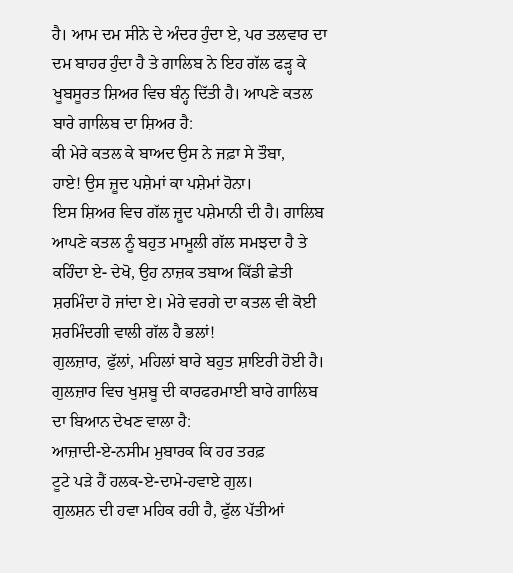ਹੈ। ਆਮ ਦਮ ਸੀਨੇ ਦੇ ਅੰਦਰ ਹੁੰਦਾ ਏ, ਪਰ ਤਲਵਾਰ ਦਾ ਦਮ ਬਾਹਰ ਹੁੰਦਾ ਹੈ ਤੇ ਗਾਲਿਬ ਨੇ ਇਹ ਗੱਲ ਫੜ੍ਹ ਕੇ ਖੂਬਸੂਰਤ ਸ਼ਿਅਰ ਵਿਚ ਬੰਨ੍ਹ ਦਿੱਤੀ ਹੈ। ਆਪਣੇ ਕਤਲ ਬਾਰੇ ਗਾਲਿਬ ਦਾ ਸ਼ਿਅਰ ਹੈ:
ਕੀ ਮੇਰੇ ਕਤਲ ਕੇ ਬਾਅਦ ਉਸ ਨੇ ਜਫ਼ਾ ਸੇ ਤੌਬਾ,
ਹਾਏ! ਉਸ ਜ਼ੂਦ ਪਸ਼ੇਮਾਂ ਕਾ ਪਸ਼ੇਮਾਂ ਹੋਨਾ।
ਇਸ ਸ਼ਿਅਰ ਵਿਚ ਗੱਲ ਜ਼ੂਦ ਪਸ਼ੇਮਾਨੀ ਦੀ ਹੈ। ਗਾਲਿਬ ਆਪਣੇ ਕਤਲ ਨੂੰ ਬਹੁਤ ਮਾਮੂਲੀ ਗੱਲ ਸਮਝਦਾ ਹੈ ਤੇ ਕਹਿੰਦਾ ਏ- ਦੇਖੋ, ਉਹ ਨਾਜ਼ਕ ਤਬਾਅ ਕਿੱਡੀ ਛੇਤੀ ਸ਼ਰਮਿੰਦਾ ਹੋ ਜਾਂਦਾ ਏ। ਮੇਰੇ ਵਰਗੇ ਦਾ ਕਤਲ ਵੀ ਕੋਈ ਸ਼ਰਮਿੰਦਗੀ ਵਾਲੀ ਗੱਲ ਹੈ ਭਲਾਂ!
ਗੁਲਜ਼ਾਰ, ਫੁੱਲਾਂ, ਮਹਿਲਾਂ ਬਾਰੇ ਬਹੁਤ ਸ਼ਾਇਰੀ ਹੋਈ ਹੈ। ਗੁਲਜ਼ਾਰ ਵਿਚ ਖੁਸ਼ਬੂ ਦੀ ਕਾਰਫਰਮਾਈ ਬਾਰੇ ਗਾਲਿਬ ਦਾ ਬਿਆਨ ਦੇਖਣ ਵਾਲਾ ਹੈ:
ਆਜ਼ਾਦੀ-ਏ-ਨਸੀਮ ਮੁਬਾਰਕ ਕਿ ਹਰ ਤਰਫ਼
ਟੂਟੇ ਪੜੇ ਹੈਂ ਹਲਕ-ਏ-ਦਾਮੇ-ਹਵਾਏ ਗੁਲ।
ਗੁਲਸ਼ਨ ਦੀ ਹਵਾ ਮਹਿਕ ਰਹੀ ਹੈ, ਫੁੱਲ ਪੱਤੀਆਂ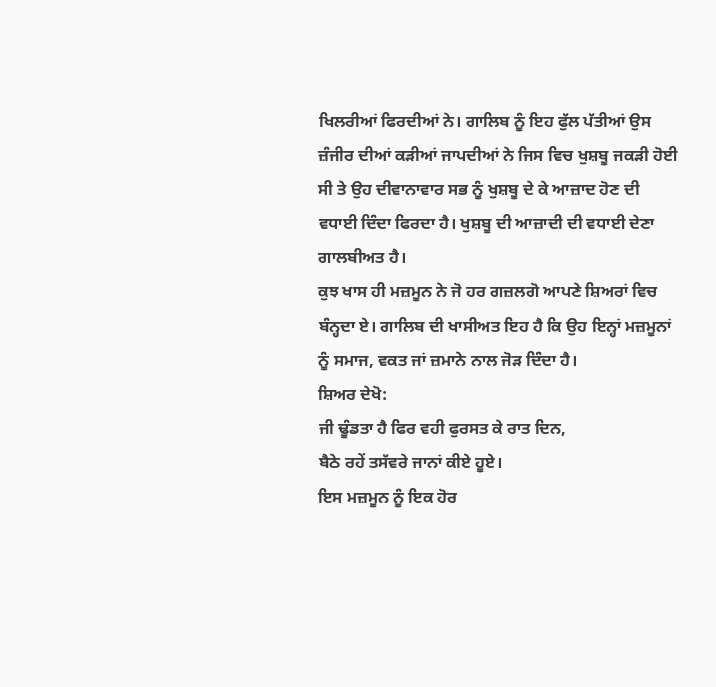ਖਿਲਰੀਆਂ ਫਿਰਦੀਆਂ ਨੇ। ਗਾਲਿਬ ਨੂੰ ਇਹ ਫੁੱਲ ਪੱਤੀਆਂ ਉਸ ਜ਼ੰਜੀਰ ਦੀਆਂ ਕੜੀਆਂ ਜਾਪਦੀਆਂ ਨੇ ਜਿਸ ਵਿਚ ਖੁਸ਼ਬੂ ਜਕੜੀ ਹੋਈ ਸੀ ਤੇ ਉਹ ਦੀਵਾਨਾਵਾਰ ਸਭ ਨੂੰ ਖੁਸ਼ਬੂ ਦੇ ਕੇ ਆਜ਼ਾਦ ਹੋਣ ਦੀ ਵਧਾਈ ਦਿੰਦਾ ਫਿਰਦਾ ਹੈ। ਖੁਸ਼ਬੂ ਦੀ ਆਜ਼ਾਦੀ ਦੀ ਵਧਾਈ ਦੇਣਾ ਗਾਲਬੀਅਤ ਹੈ।
ਕੁਝ ਖਾਸ ਹੀ ਮਜ਼ਮੂਨ ਨੇ ਜੋ ਹਰ ਗਜ਼ਲਗੋ ਆਪਣੇ ਸ਼ਿਅਰਾਂ ਵਿਚ ਬੰਨ੍ਹਦਾ ਏ। ਗਾਲਿਬ ਦੀ ਖਾਸੀਅਤ ਇਹ ਹੈ ਕਿ ਉਹ ਇਨ੍ਹਾਂ ਮਜ਼ਮੂਨਾਂ ਨੂੰ ਸਮਾਜ, ਵਕਤ ਜਾਂ ਜ਼ਮਾਨੇ ਨਾਲ ਜੋੜ ਦਿੰਦਾ ਹੈ।
ਸ਼ਿਅਰ ਦੇਖੋ:
ਜੀ ਢੂੰਡਤਾ ਹੈ ਫਿਰ ਵਹੀ ਫੁਰਸਤ ਕੇ ਰਾਤ ਦਿਨ,
ਬੈਠੇ ਰਹੇਂ ਤਸੱਵਰੇ ਜਾਨਾਂ ਕੀਏ ਹੂਏ।
ਇਸ ਮਜ਼ਮੂਨ ਨੂੰ ਇਕ ਹੋਰ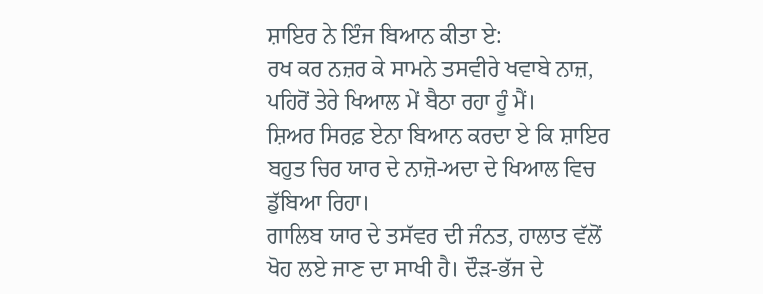ਸ਼ਾਇਰ ਨੇ ਇੰਜ ਬਿਆਨ ਕੀਤਾ ਏ:
ਰਖ ਕਰ ਨਜ਼ਰ ਕੇ ਸਾਮਨੇ ਤਸਵੀਰੇ ਖਵਾਬੇ ਨਾਜ਼,
ਪਹਿਰੋਂ ਤੇਰੇ ਖਿਆਲ ਮੇਂ ਬੈਠਾ ਰਹਾ ਹੂੰ ਮੈਂ।
ਸ਼ਿਅਰ ਸਿਰਫ਼ ਏਨਾ ਬਿਆਨ ਕਰਦਾ ਏ ਕਿ ਸ਼ਾਇਰ ਬਹੁਤ ਚਿਰ ਯਾਰ ਦੇ ਨਾਜ਼ੋ-ਅਦਾ ਦੇ ਖਿਆਲ ਵਿਚ ਡੁੱਬਿਆ ਰਿਹਾ।
ਗਾਲਿਬ ਯਾਰ ਦੇ ਤਸੱਵਰ ਦੀ ਜੰਨਤ, ਹਾਲਾਤ ਵੱਲੋਂ ਖੋਹ ਲਏ ਜਾਣ ਦਾ ਸਾਖੀ ਹੈ। ਦੌੜ-ਭੱਜ ਦੇ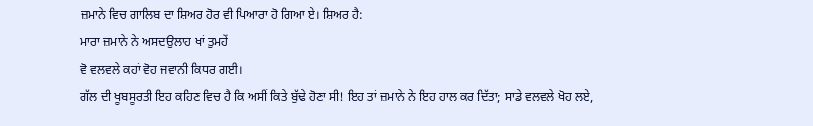ਜ਼ਮਾਨੇ ਵਿਚ ਗਾਲਿਬ ਦਾ ਸ਼ਿਅਰ ਹੋਰ ਵੀ ਪਿਆਰਾ ਹੋ ਗਿਆ ਏ। ਸ਼ਿਅਰ ਹੈ:
ਮਾਰਾ ਜ਼ਮਾਨੇ ਨੇ ਅਸਦਉਲਾਹ ਖਾਂ ਤੁਮਹੇਂ
ਵੋ ਵਲਵਲੇ ਕਹਾਂ ਵੋਹ ਜਵਾਨੀ ਕਿਧਰ ਗਈ।
ਗੱਲ ਦੀ ਖੂਬਸੂਰਤੀ ਇਹ ਕਹਿਣ ਵਿਚ ਹੈ ਕਿ ਅਸੀਂ ਕਿਤੇ ਬੁੱਢੇ ਹੋਣਾ ਸੀ! ਇਹ ਤਾਂ ਜ਼ਮਾਨੇ ਨੇ ਇਹ ਹਾਲ ਕਰ ਦਿੱਤਾ; ਸਾਡੇ ਵਲਵਲੇ ਖੋਹ ਲਏ,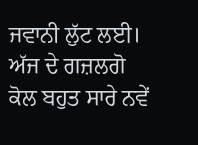ਜਵਾਨੀ ਲੁੱਟ ਲਈ।
ਅੱਜ ਦੇ ਗਜ਼ਲਗੋ ਕੋਲ ਬਹੁਤ ਸਾਰੇ ਨਵੇਂ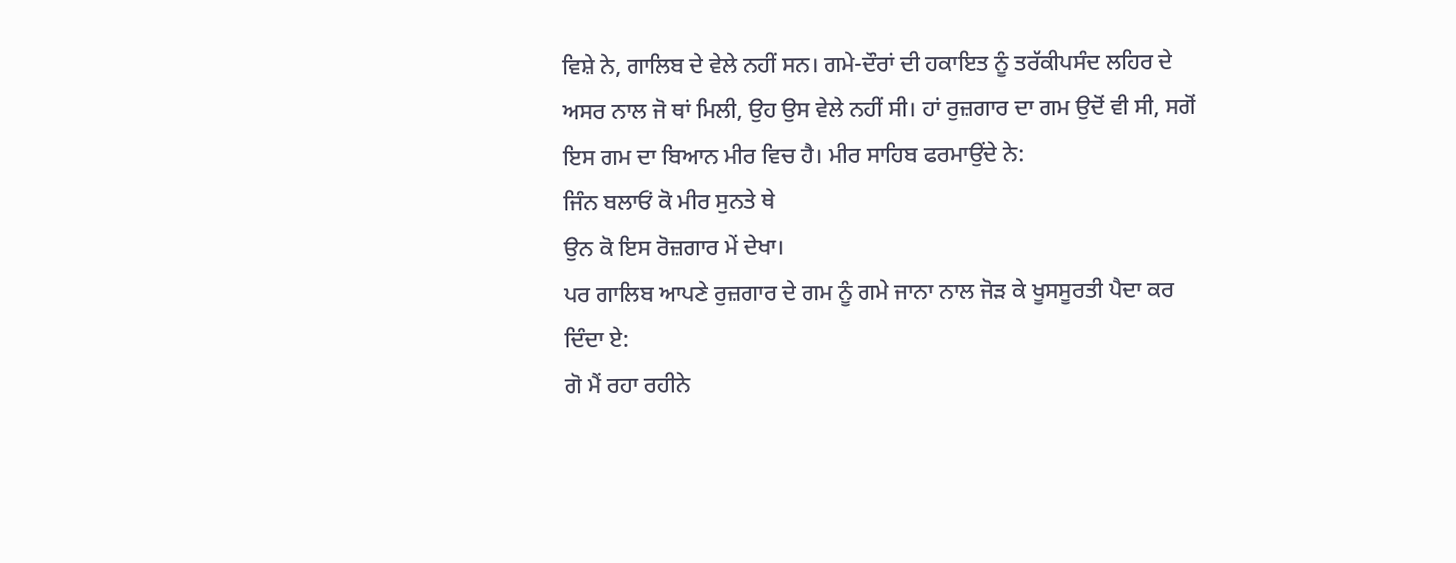ਵਿਸ਼ੇ ਨੇ, ਗਾਲਿਬ ਦੇ ਵੇਲੇ ਨਹੀਂ ਸਨ। ਗਮੇ-ਦੌਰਾਂ ਦੀ ਹਕਾਇਤ ਨੂੰ ਤਰੱਕੀਪਸੰਦ ਲਹਿਰ ਦੇ ਅਸਰ ਨਾਲ ਜੋ ਥਾਂ ਮਿਲੀ, ਉਹ ਉਸ ਵੇਲੇ ਨਹੀਂ ਸੀ। ਹਾਂ ਰੁਜ਼ਗਾਰ ਦਾ ਗਮ ਉਦੋਂ ਵੀ ਸੀ, ਸਗੋਂ ਇਸ ਗਮ ਦਾ ਬਿਆਨ ਮੀਰ ਵਿਚ ਹੈ। ਮੀਰ ਸਾਹਿਬ ਫਰਮਾਉਂਦੇ ਨੇ:
ਜਿੰਨ ਬਲਾਓਂ ਕੋ ਮੀਰ ਸੁਨਤੇ ਥੇ
ਉਨ ਕੋ ਇਸ ਰੋਜ਼ਗਾਰ ਮੇਂ ਦੇਖਾ।
ਪਰ ਗਾਲਿਬ ਆਪਣੇ ਰੁਜ਼ਗਾਰ ਦੇ ਗਮ ਨੂੰ ਗਮੇ ਜਾਨਾ ਨਾਲ ਜੋੜ ਕੇ ਖੂਸਸੂਰਤੀ ਪੈਦਾ ਕਰ ਦਿੰਦਾ ਏ:
ਗੋ ਮੈਂ ਰਹਾ ਰਹੀਨੇ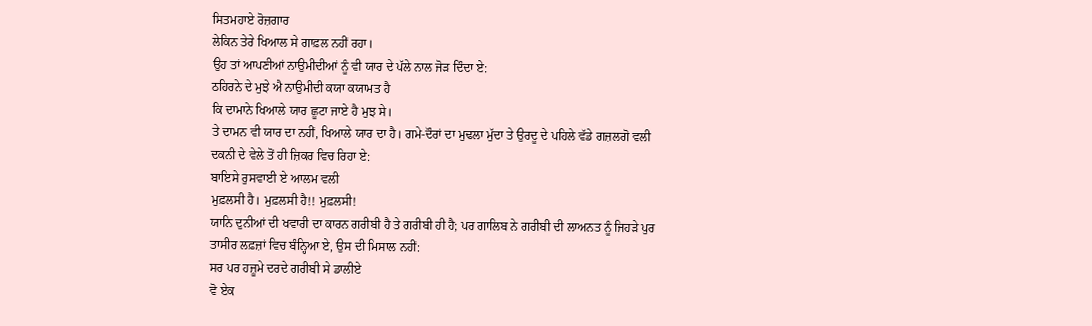ਸਿਤਮਹਾਏ ਰੋਜ਼ਗਾਰ
ਲੇਕਿਨ ਤੇਰੇ ਖਿਆਲ ਸੇ ਗਾਫ਼ਲ ਨਹੀਂ ਰਹਾ।
ਉਹ ਤਾਂ ਆਪਣੀਆਂ ਨਾਉਮੀਦੀਆਂ ਨੂੰ ਵੀ ਯਾਰ ਦੇ ਪੱਲੇ ਨਾਲ ਜੋੜ ਦਿੰਦਾ ਏ:
ਠਹਿਰਨੇ ਦੇ ਮੁਝੇ ਐ ਨਾਉਮੀਦੀ ਕਯਾ ਕਯਾਮਤ ਹੈ
ਕਿ ਦਾਮਾਨੇ ਖਿਆਲੇ ਯਾਰ ਛੂਟਾ ਜਾਏ ਹੈ ਮੁਝ ਸੇ।
ਤੇ ਦਾਮਨ ਵੀ ਯਾਰ ਦਾ ਨਹੀਂ, ਖਿਆਲੇ ਯਾਰ ਦਾ ਹੈ। ਗਮੇ-ਦੌਰਾਂ ਦਾ ਮੁਢਲਾ ਮੁੱਦਾ ਤੇ ਉਰਦੂ ਦੇ ਪਹਿਲੇ ਵੱਡੇ ਗਜ਼ਲਗੋ ਵਲੀ ਦਕਨੀ ਦੇ ਵੇਲੇ ਤੋਂ ਹੀ ਜ਼ਿਕਰ ਵਿਚ ਰਿਹਾ ਏ:
ਬਾਇਸੇ ਰੁਸਵਾਈ ਏ ਆਲਮ ਵਲੀ
ਮੁਫ਼ਲਸੀ ਹੈ। ਮੁਫ਼ਲਸੀ ਹੈ!! ਮੁਫ਼ਲਸੀ!
ਯਾਨਿ ਦੁਨੀਆਂ ਦੀ ਖਵਾਰੀ ਦਾ ਕਾਰਨ ਗਰੀਬੀ ਹੈ ਤੇ ਗਰੀਬੀ ਹੀ ਹੈ; ਪਰ ਗਾਲਿਬ ਨੇ ਗਰੀਬੀ ਦੀ ਲਾਅਨਤ ਨੂੰ ਜਿਹੜੇ ਪੁਰ ਤਾਸੀਰ ਲਫ਼ਜ਼ਾਂ ਵਿਚ ਬੰਨ੍ਹਿਆ ਏ, ਉਸ ਦੀ ਮਿਸਾਲ ਨਹੀਂ:
ਸਰ ਪਰ ਹਜ਼ੂਮੇ ਦਰਦੇ ਗਰੀਬੀ ਸੇ ਡਾਲੀਏ
ਵੋ ਏਕ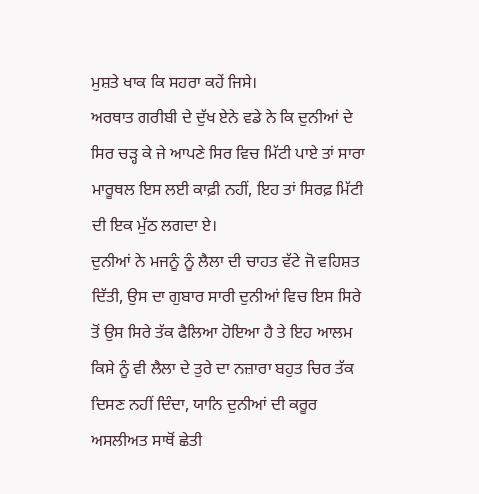ਮੁਸ਼ਤੇ ਖਾਕ ਕਿ ਸਹਰਾ ਕਹੇਂ ਜਿਸੇ।
ਅਰਥਾਤ ਗਰੀਬੀ ਦੇ ਦੁੱਖ ਏਨੇ ਵਡੇ ਨੇ ਕਿ ਦੁਨੀਆਂ ਦੇ ਸਿਰ ਚੜ੍ਹ ਕੇ ਜੇ ਆਪਣੇ ਸਿਰ ਵਿਚ ਮਿੱਟੀ ਪਾਏ ਤਾਂ ਸਾਰਾ ਮਾਰੂਥਲ ਇਸ ਲਈ ਕਾਫ਼ੀ ਨਹੀਂ, ਇਹ ਤਾਂ ਸਿਰਫ਼ ਮਿੱਟੀ ਦੀ ਇਕ ਮੁੱਠ ਲਗਦਾ ਏ।
ਦੁਨੀਆਂ ਨੇ ਮਜਨੂੰ ਨੂੰ ਲੈਲਾ ਦੀ ਚਾਹਤ ਵੱਟੇ ਜੋ ਵਹਿਸ਼ਤ ਦਿੱਤੀ, ਉਸ ਦਾ ਗੁਬਾਰ ਸਾਰੀ ਦੁਨੀਆਂ ਵਿਚ ਇਸ ਸਿਰੇ ਤੋਂ ਉਸ ਸਿਰੇ ਤੱਕ ਫੈਲਿਆ ਹੋਇਆ ਹੈ ਤੇ ਇਹ ਆਲਮ ਕਿਸੇ ਨੂੰ ਵੀ ਲੈਲਾ ਦੇ ਤੁਰੇ ਦਾ ਨਜ਼ਾਰਾ ਬਹੁਤ ਚਿਰ ਤੱਕ ਦਿਸਣ ਨਹੀਂ ਦਿੰਦਾ, ਯਾਨਿ ਦੁਨੀਆਂ ਦੀ ਕਰੂਰ ਅਸਲੀਅਤ ਸਾਥੋਂ ਛੇਤੀ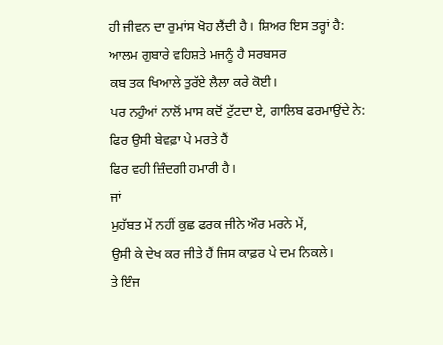ਹੀ ਜੀਵਨ ਦਾ ਰੁਮਾਂਸ ਖੋਹ ਲੈਂਦੀ ਹੈ। ਸ਼ਿਅਰ ਇਸ ਤਰ੍ਹਾਂ ਹੈ:
ਆਲਮ ਗੁਬਾਰੇ ਵਹਿਸ਼ਤੇ ਮਜਨੂੰ ਹੈ ਸਰਬਸਰ
ਕਬ ਤਕ ਖਿਆਲੇ ਤੁਰੱਏ ਲੈਲਾ ਕਰੇ ਕੋਈ।
ਪਰ ਨਹੁੰਆਂ ਨਾਲੋਂ ਮਾਸ ਕਦੋਂ ਟੁੱਟਦਾ ਏ, ਗਾਲਿਬ ਫਰਮਾਉਂਦੇ ਨੇ:
ਫਿਰ ਉਸੀ ਬੇਵਫ਼ਾ ਪੇ ਮਰਤੇ ਹੈਂ
ਫਿਰ ਵਹੀ ਜ਼ਿੰਦਗੀ ਹਮਾਰੀ ਹੈ।
ਜਾਂ
ਮੁਹੱਬਤ ਮੇਂ ਨਹੀਂ ਕੁਛ ਫਰਕ ਜੀਨੇ ਔਰ ਮਰਨੇ ਮੇਂ,
ਉਸੀ ਕੇ ਦੇਖ ਕਰ ਜੀਤੇ ਹੈਂ ਜਿਸ ਕਾਫ਼ਰ ਪੇ ਦਮ ਨਿਕਲੇ।
ਤੇ ਇੰਜ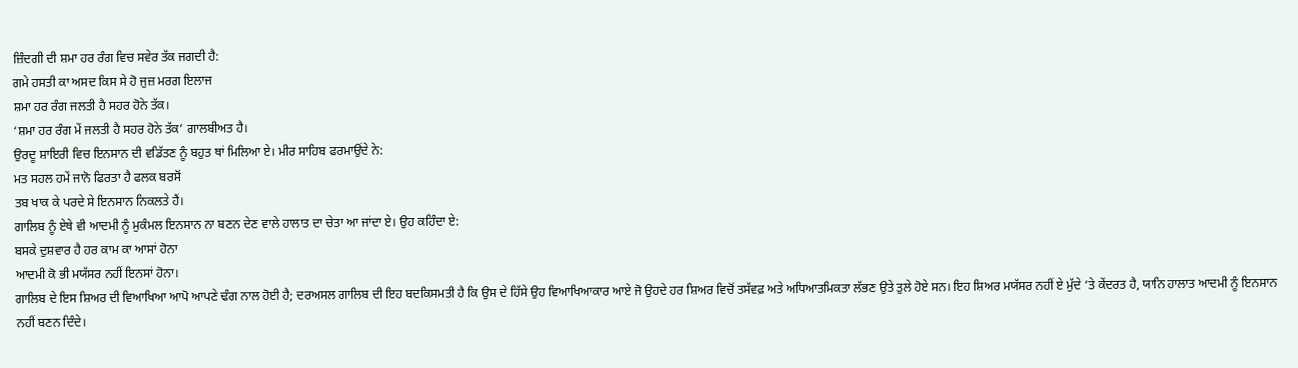ਜ਼ਿੰਦਗੀ ਦੀ ਸ਼ਮਾ ਹਰ ਰੰਗ ਵਿਚ ਸਵੇਰ ਤੱਕ ਜਗਦੀ ਹੈ:
ਗਮੇ ਹਸਤੀ ਕਾ ਅਸਦ ਕਿਸ ਸੇ ਹੋ ਜੁਜ਼ ਮਰਗ ਇਲਾਜ
ਸ਼ਮਾ ਹਰ ਰੰਗ ਜਲਤੀ ਹੈ ਸਹਰ ਹੋਨੇ ਤੱਕ।
‘ਸ਼ਮਾ ਹਰ ਰੰਗ ਮੇਂ ਜਲਤੀ ਹੈ ਸਹਰ ਹੋਨੇ ਤੱਕ’ ਗਾਲਬੀਅਤ ਹੈ।
ਉਰਦੂ ਸ਼ਾਇਰੀ ਵਿਚ ਇਨਸਾਨ ਦੀ ਵਡਿੱਤਣ ਨੂੰ ਬਹੁਤ ਥਾਂ ਮਿਲਿਆ ਏ। ਮੀਰ ਸਾਹਿਬ ਫਰਮਾਉਂਦੇ ਨੇ:
ਮਤ ਸਹਲ ਹਮੇਂ ਜਾਨੋ ਫਿਰਤਾ ਹੈ ਫਲਕ ਬਰਸੋਂ
ਤਬ ਖਾਕ ਕੇ ਪਰਦੇ ਸੇ ਇਨਸਾਨ ਨਿਕਲਤੇ ਹੈਂ।
ਗਾਲਿਬ ਨੂੰ ਏਥੇ ਵੀ ਆਦਮੀ ਨੂੰ ਮੁਕੰਮਲ ਇਨਸਾਨ ਨਾ ਬਣਨ ਦੇਣ ਵਾਲੇ ਹਾਲਾਤ ਦਾ ਚੇਤਾ ਆ ਜਾਂਦਾ ਏ। ਉਹ ਕਹਿੰਦਾ ਏ:
ਬਸਕੇ ਦੁਸ਼ਵਾਰ ਹੈ ਹਰ ਕਾਮ ਕਾ ਆਸਾਂ ਹੋਨਾ
ਆਦਮੀ ਕੋ ਭੀ ਮਯੱਸਰ ਨਹੀਂ ਇਨਸਾਂ ਹੋਨਾ।
ਗਾਲਿਬ ਦੇ ਇਸ ਸ਼ਿਅਰ ਦੀ ਵਿਆਖਿਆ ਆਪੋ ਆਪਣੇ ਢੰਗ ਨਾਲ ਹੋਈ ਹੈ; ਦਰਅਸਲ ਗਾਲਿਬ ਦੀ ਇਹ ਬਦਕਿਸਮਤੀ ਹੈ ਕਿ ਉਸ ਦੇ ਹਿੱਸੇ ਉਹ ਵਿਆਖਿਆਕਾਰ ਆਏ ਜੋ ਉਹਦੇ ਹਰ ਸ਼ਿਅਰ ਵਿਚੋਂ ਤਸੱਵਫ਼ ਅਤੇ ਅਧਿਆਤਮਿਕਤਾ ਲੱਭਣ ਉਤੇ ਤੁਲੇ ਹੋਏ ਸਨ। ਇਹ ਸ਼ਿਅਰ ਮਯੱਸਰ ਨਹੀਂ ਏ ਮੁੱਦੇ ‘ਤੇ ਕੇਂਦਰਤ ਹੈ, ਯਾਨਿ ਹਾਲਾਤ ਆਦਮੀ ਨੂੰ ਇਨਸਾਨ ਨਹੀਂ ਬਣਨ ਦਿੰਦੇ।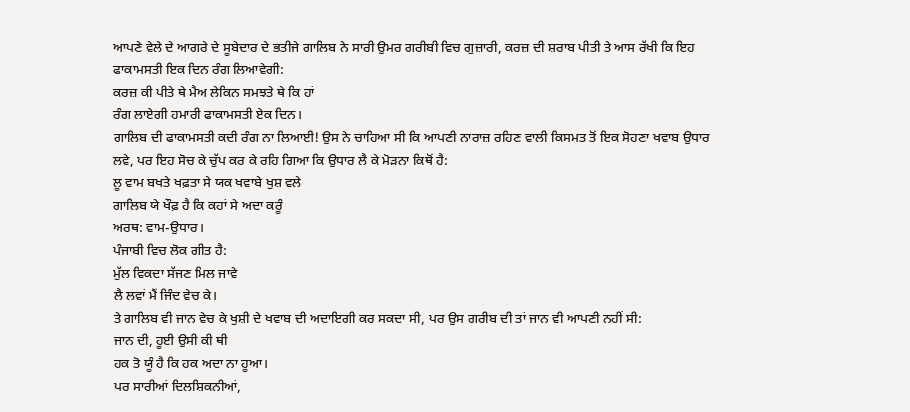ਆਪਣੇ ਵੇਲੇ ਦੇ ਆਗਰੇ ਦੇ ਸੂਬੇਦਾਰ ਦੇ ਭਤੀਜੇ ਗਾਲਿਬ ਨੇ ਸਾਰੀ ਉਮਰ ਗਰੀਬੀ ਵਿਚ ਗੁਜ਼ਾਰੀ, ਕਰਜ਼ ਦੀ ਸ਼ਰਾਬ ਪੀਤੀ ਤੇ ਆਸ ਰੱਖੀ ਕਿ ਇਹ ਫਾਕਾਮਸਤੀ ਇਕ ਦਿਨ ਰੰਗ ਲਿਆਵੇਗੀ:
ਕਰਜ਼ ਕੀ ਪੀਤੇ ਥੇ ਮੈਅ ਲੇਕਿਨ ਸਮਝਤੇ ਥੇ ਕਿ ਹਾਂ
ਰੰਗ ਲਾਏਗੀ ਹਮਾਰੀ ਫਾਕਾਮਸਤੀ ਏਕ ਦਿਨ।
ਗਾਲਿਬ ਦੀ ਫਾਕਾਮਸਤੀ ਕਦੀ ਰੰਗ ਨਾ ਲਿਆਈ! ਉਸ ਨੇ ਚਾਹਿਆ ਸੀ ਕਿ ਆਪਣੀ ਨਾਰਾਜ਼ ਰਹਿਣ ਵਾਲੀ ਕਿਸਮਤ ਤੋਂ ਇਕ ਸੋਹਣਾ ਖਵਾਬ ਉਧਾਰ ਲਵੇ, ਪਰ ਇਹ ਸੋਚ ਕੇ ਚੁੱਪ ਕਰ ਕੇ ਰਹਿ ਗਿਆ ਕਿ ਉਧਾਰ ਲੈ ਕੇ ਮੋੜਨਾ ਕਿਥੋਂ ਹੈ:
ਲੂ ਵਾਮ ਬਖਤੇ ਖਫ਼ਤਾ ਸੇ ਯਕ ਖਵਾਬੇ ਖੁਸ਼ ਵਲੇ
ਗਾਲਿਬ ਯੇ ਖੌਫ਼ ਹੈ ਕਿ ਕਹਾਂ ਸੇ ਅਦਾ ਕਰੂੰ
ਅਰਥ: ਵਾਮ-ਉਧਾਰ।
ਪੰਜਾਬੀ ਵਿਚ ਲੋਕ ਗੀਤ ਹੈ:
ਮੁੱਲ ਵਿਕਦਾ ਸੱਜਣ ਮਿਲ ਜਾਵੇ
ਲੈ ਲਵਾਂ ਮੈਂ ਜਿੰਦ ਵੇਚ ਕੇ।
ਤੇ ਗਾਲਿਬ ਵੀ ਜਾਨ ਵੇਚ ਕੇ ਖੁਸ਼ੀ ਦੇ ਖਵਾਬ ਦੀ ਅਦਾਇਗੀ ਕਰ ਸਕਦਾ ਸੀ, ਪਰ ਉਸ ਗਰੀਬ ਦੀ ਤਾਂ ਜਾਨ ਵੀ ਆਪਣੀ ਨਹੀਂ ਸੀ:
ਜਾਨ ਦੀ, ਹੂਈ ਉਸੀ ਕੀ ਥੀ
ਹਕ ਤੋ ਯੂੰ ਹੈ ਕਿ ਹਕ ਅਦਾ ਨਾ ਹੂਆ।
ਪਰ ਸਾਰੀਆਂ ਦਿਲਸ਼ਿਕਨੀਆਂ,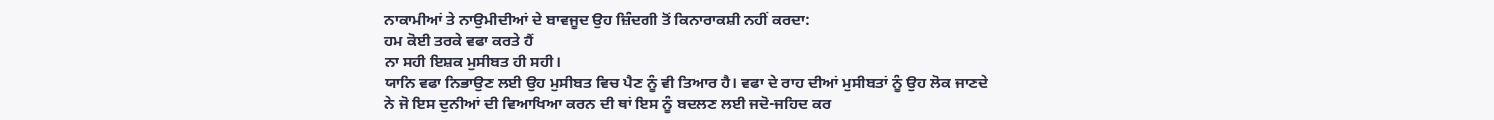ਨਾਕਾਮੀਆਂ ਤੇ ਨਾਉਮੀਦੀਆਂ ਦੇ ਬਾਵਜੂਦ ਉਹ ਜ਼ਿੰਦਗੀ ਤੋਂ ਕਿਨਾਰਾਕਸ਼ੀ ਨਹੀਂ ਕਰਦਾ:
ਹਮ ਕੋਈ ਤਰਕੇ ਵਫਾ ਕਰਤੇ ਹੈਂ
ਨਾ ਸਹੀ ਇਸ਼ਕ ਮੁਸੀਬਤ ਹੀ ਸਹੀ।
ਯਾਨਿ ਵਫਾ ਨਿਭਾਉਣ ਲਈ ਉਹ ਮੁਸੀਬਤ ਵਿਚ ਪੈਣ ਨੂੰ ਵੀ ਤਿਆਰ ਹੈ। ਵਫਾ ਦੇ ਰਾਹ ਦੀਆਂ ਮੁਸੀਬਤਾਂ ਨੂੰ ਉਹ ਲੋਕ ਜਾਣਦੇ ਨੇ ਜੋ ਇਸ ਦੁਨੀਆਂ ਦੀ ਵਿਆਖਿਆ ਕਰਨ ਦੀ ਥਾਂ ਇਸ ਨੂੰ ਬਦਲਣ ਲਈ ਜਦੋ-ਜਹਿਦ ਕਰ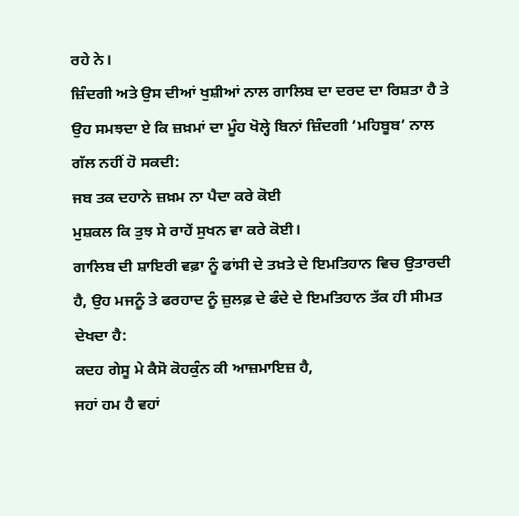ਰਹੇ ਨੇ।
ਜ਼ਿੰਦਗੀ ਅਤੇ ਉਸ ਦੀਆਂ ਖੁਸ਼ੀਆਂ ਨਾਲ ਗਾਲਿਬ ਦਾ ਦਰਦ ਦਾ ਰਿਸ਼ਤਾ ਹੈ ਤੇ ਉਹ ਸਮਝਦਾ ਏ ਕਿ ਜ਼ਖ਼ਮਾਂ ਦਾ ਮੂੰਹ ਖੋਲ੍ਹੇ ਬਿਨਾਂ ਜ਼ਿੰਦਗੀ ‘ਮਹਿਬੂਬ’ ਨਾਲ ਗੱਲ ਨਹੀਂ ਹੋ ਸਕਦੀ:
ਜਬ ਤਕ ਦਹਾਨੇ ਜ਼ਖ਼ਮ ਨਾ ਪੈਦਾ ਕਰੇ ਕੋਈ
ਮੁਸ਼ਕਲ ਕਿ ਤੁਝ ਸੇ ਰਾਹੇਂ ਸੁਖਨ ਵਾ ਕਰੇ ਕੋਈ।
ਗਾਲਿਬ ਦੀ ਸ਼ਾਇਰੀ ਵਫ਼ਾ ਨੂੰ ਫਾਂਸੀ ਦੇ ਤਖ਼ਤੇ ਦੇ ਇਮਤਿਹਾਨ ਵਿਚ ਉਤਾਰਦੀ ਹੈ, ਉਹ ਮਜਨੂੰ ਤੇ ਫਰਹਾਦ ਨੂੰ ਜ਼ੁਲਫ਼ ਦੇ ਫੰਦੇ ਦੇ ਇਮਤਿਹਾਨ ਤੱਕ ਹੀ ਸੀਮਤ ਦੇਖਦਾ ਹੈ:
ਕਦਹ ਗੇਸੂ ਮੇ ਕੈਸੋ ਕੋਹਕੁੰਨ ਕੀ ਆਜ਼ਮਾਇਜ਼ ਹੈ,
ਜਹਾਂ ਹਮ ਹੈ ਵਹਾਂ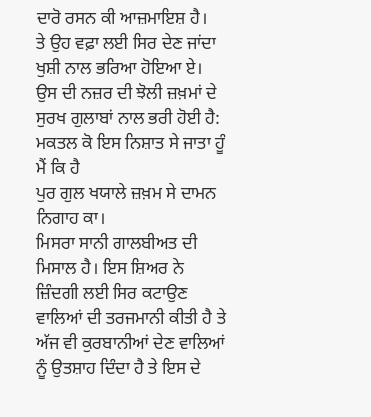ਦਾਰੋ ਰਸਨ ਕੀ ਆਜ਼ਮਾਇਸ਼ ਹੈ।
ਤੇ ਉਹ ਵਫ਼ਾ ਲਈ ਸਿਰ ਦੇਣ ਜਾਂਦਾ ਖੁਸ਼ੀ ਨਾਲ ਭਰਿਆ ਹੋਇਆ ਏ। ਉਸ ਦੀ ਨਜ਼ਰ ਦੀ ਝੋਲੀ ਜ਼ਖ਼ਮਾਂ ਦੇ ਸੁਰਖ ਗੁਲਾਬਾਂ ਨਾਲ ਭਰੀ ਹੋਈ ਹੈ:
ਮਕਤਲ ਕੋ ਇਸ ਨਿਸ਼ਾਤ ਸੇ ਜਾਤਾ ਹੂੰ ਮੈਂ ਕਿ ਹੈ
ਪੁਰ ਗੁਲ ਖਯਾਲੇ ਜ਼ਖ਼ਮ ਸੇ ਦਾਮਨ ਨਿਗਾਹ ਕਾ।
ਮਿਸਰਾ ਸਾਨੀ ਗਾਲਬੀਅਤ ਦੀ ਮਿਸਾਲ ਹੈ। ਇਸ ਸ਼ਿਅਰ ਨੇ ਜ਼ਿੰਦਗੀ ਲਈ ਸਿਰ ਕਟਾਉਣ ਵਾਲਿਆਂ ਦੀ ਤਰਜਮਾਨੀ ਕੀਤੀ ਹੈ ਤੇ ਅੱਜ ਵੀ ਕੁਰਬਾਨੀਆਂ ਦੇਣ ਵਾਲਿਆਂ ਨੂੰ ਉਤਸ਼ਾਹ ਦਿੰਦਾ ਹੈ ਤੇ ਇਸ ਦੇ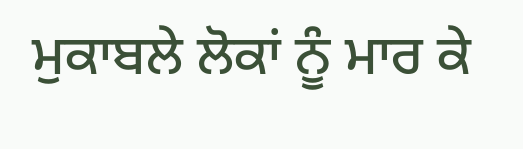ਮੁਕਾਬਲੇ ਲੋਕਾਂ ਨੂੰ ਮਾਰ ਕੇ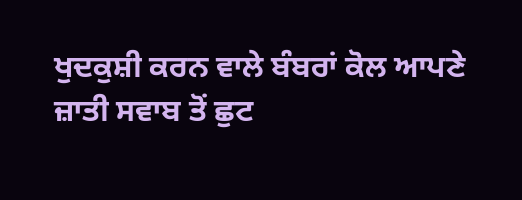ਖੁਦਕੁਸ਼ੀ ਕਰਨ ਵਾਲੇ ਬੰਬਰਾਂ ਕੋਲ ਆਪਣੇ ਜ਼ਾਤੀ ਸਵਾਬ ਤੋਂ ਛੁਟ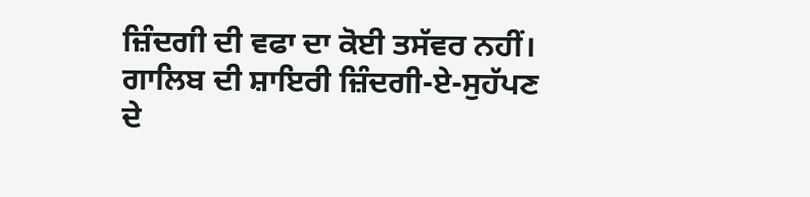ਜ਼ਿੰਦਗੀ ਦੀ ਵਫਾ ਦਾ ਕੋਈ ਤਸੱਵਰ ਨਹੀਂ। ਗਾਲਿਬ ਦੀ ਸ਼ਾਇਰੀ ਜ਼ਿੰਦਗੀ-ਏ-ਸੁਹੱਪਣ ਦੇ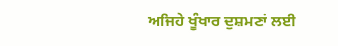ਅਜਿਹੇ ਖੂੰਖਾਰ ਦੁਸ਼ਮਣਾਂ ਲਈ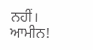ਨਹੀਂ।
ਆਮੀਨ!